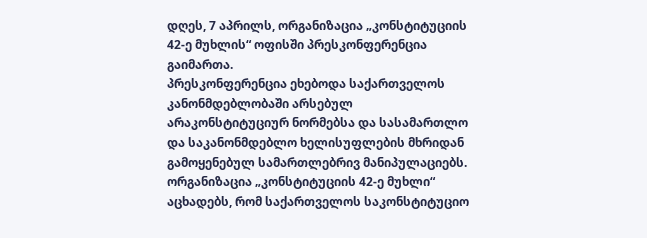დღეს, 7 აპრილს, ორგანიზაცია „კონსტიტუციის 42-ე მუხლის“ ოფისში პრესკონფერენცია გაიმართა.
პრესკონფერენცია ეხებოდა საქართველოს კანონმდებლობაში არსებულ არაკონსტიტუციურ ნორმებსა და სასამართლო და საკანონმდებლო ხელისუფლების მხრიდან გამოყენებულ სამართლებრივ მანიპულაციებს.
ორგანიზაცია „კონსტიტუციის 42-ე მუხლი“ აცხადებს, რომ საქართველოს საკონსტიტუციო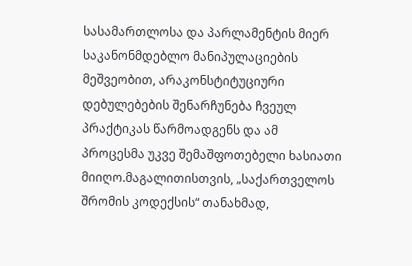სასამართლოსა და პარლამენტის მიერ საკანონმდებლო მანიპულაციების მეშვეობით, არაკონსტიტუციური დებულებების შენარჩუნება ჩვეულ პრაქტიკას წარმოადგენს და ამ პროცესმა უკვე შემაშფოთებელი ხასიათი მიიღო.მაგალითისთვის, „საქართველოს შრომის კოდექსის“ თანახმად,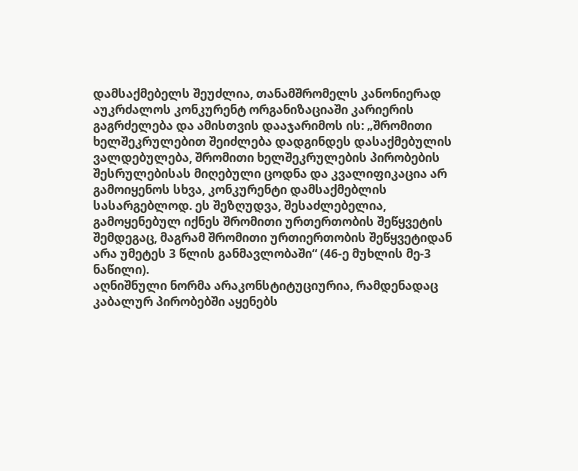დამსაქმებელს შეუძლია, თანამშრომელს კანონიერად აუკრძალოს კონკურენტ ორგანიზაციაში კარიერის გაგრძელება და ამისთვის დააჯარიმოს ის: „შრომითი ხელშეკრულებით შეიძლება დადგინდეს დასაქმებულის ვალდებულება, შრომითი ხელშეკრულების პირობების შესრულებისას მიღებული ცოდნა და კვალიფიკაცია არ გამოიყენოს სხვა, კონკურენტი დამსაქმებლის სასარგებლოდ. ეს შეზღუდვა, შესაძლებელია, გამოყენებულ იქნეს შრომითი ურთერთობის შეწყვეტის შემდეგაც, მაგრამ შრომითი ურთიერთობის შეწყვეტიდან არა უმეტეს 3 წლის განმავლობაში“ (46-ე მუხლის მე-3 ნაწილი).
აღნიშნული ნორმა არაკონსტიტუციურია, რამდენადაც კაბალურ პირობებში აყენებს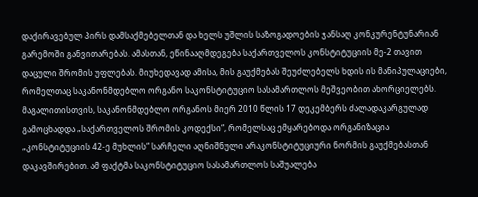დაქირავებულ პირს დამსაქმებელთან და ხელს უშლის საზოგადოების ჯანსაღ კონკურენტუნარიან გარემოში განვითარებას. ამასთან, ეწინააღმდეგება საქართველოს კონსტიტუციის მე-2 თავით დაცული შრომის უფლებას. მიუხედავად ამისა, მის გაუქმებას შეუძლებელს ხდის ის მანიპულაციები, რომელთაც საკანონმდებლო ორგანო საკონსტიტუციო სასამართლოს მეშვეობით ახორციელებს.
მაგალითისთვის, საკანონმდებლო ორგანოს მიერ 2010 წლის 17 დეკემბერს ძალადაკარგულად გამოცხადდა „საქართველოს შრომის კოდექსი“, რომელსაც ემყარებოდა ორგანიზაცია „კონსტიტუციის 42-ე მუხლის“ სარჩელი აღნიშნული არაკონსტიტუციური ნორმის გაუქმებასთან დაკავშირებით. ამ ფაქტმა საკონსტიტუციო სასამართლოს საშუალება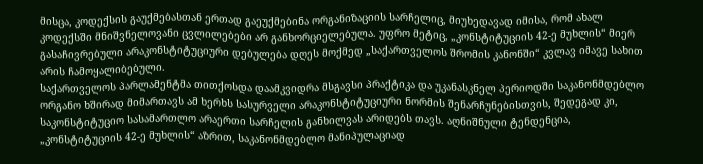მისცა, კოდექსის გაუქმებასთან ერთად გაეუქმებინა ორგანიზაციის სარჩელიც, მიუხედავად იმისა, რომ ახალ კოდექსში მნიშვნელოვანი ცვლილებები არ განხორციელებულა. უფრო მეტიც, „კონსტიტუციის 42-ე მუხლის“ მიერ გასაჩივრებული არაკონსტიტუციური დებულება დღეს მოქმედ „საქართველოს შრომის კანონში“ კვლავ იმავე სახით არის ჩამოყალიბებული.
საქართველოს პარლამენტმა თითქოსდა დაამკვიდრა მსგავსი პრაქტიკა და უკანასკნელ პერიოდში საკანონმდებლო ორგანო ხშირად მიმართავს ამ ხერხს სასურველი არაკონსტიტუციური ნორმის შენარჩუნებისთვის, შედეგად კი, საკონსტიტუციო სასამართლო არაერთი სარჩელის განხილვას არიდებს თავს. აღნიშნული ტენდენცია, „კონსტიტუციის 42-ე მუხლის“ აზრით, საკანონმდებლო მანიპულაციად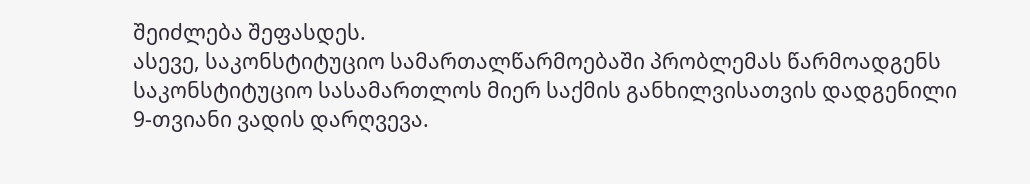შეიძლება შეფასდეს.
ასევე, საკონსტიტუციო სამართალწარმოებაში პრობლემას წარმოადგენს საკონსტიტუციო სასამართლოს მიერ საქმის განხილვისათვის დადგენილი 9-თვიანი ვადის დარღვევა.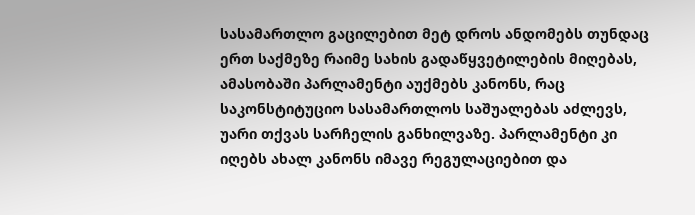სასამართლო გაცილებით მეტ დროს ანდომებს თუნდაც ერთ საქმეზე რაიმე სახის გადაწყვეტილების მიღებას, ამასობაში პარლამენტი აუქმებს კანონს, რაც საკონსტიტუციო სასამართლოს საშუალებას აძლევს, უარი თქვას სარჩელის განხილვაზე. პარლამენტი კი იღებს ახალ კანონს იმავე რეგულაციებით და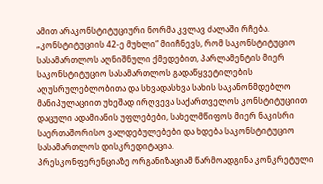ამით არაკონსტიტუციური ნორმა კვლავ ძალაში რჩება.
„კონსტიტუციის 42-ე მუხლი“ მიიჩნევს, რომ საკონსტიტუციო სასამართლოს აღნიშნული ქმედებით, პარლამენტის მიერ საკონსტიტუციო სასამართლოს გადაწყვეტილების აღუსრულებლობითა და სხვადასხვა სახის საკანონმდებლო მანიპულაციით უხეშად ირღვევა საქართველოს კონსტიტუციით დაცული ადამიანის უფლებები, სახელმწიფოს მიერ ნაკისრი საერთაშორისო ვალდებულებები და ხდება საკონსტიტუციო სასამართლოს დისკრედიტაცია.
პრესკონფერენციაზე ორგანიზაციამ წარმოადგინა კონკრეტული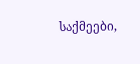საქმეები,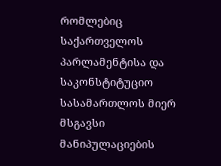რომლებიც საქართველოს პარლამენტისა და საკონსტიტუციო სასამართლოს მიერ მსგავსი მანიპულაციების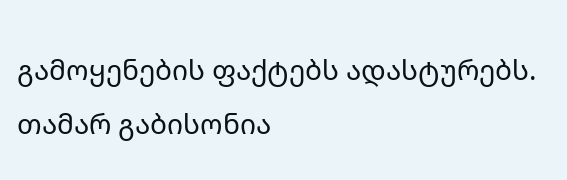გამოყენების ფაქტებს ადასტურებს.
თამარ გაბისონია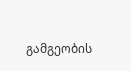გამგეობის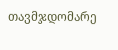თავმჯდომარე